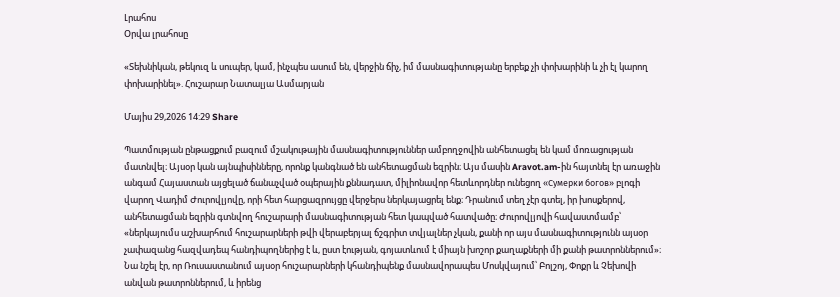Լրահոս
Օրվա լրահոսը

«Տեխնիկան, թեկուզ և սուպեր, կամ, ինչպես ասում են, վերջին ճիչ, իմ մասնագիտությանը երբեք չի փոխարինի և չի էլ կարող փոխարինել». Հուշարար Նատալյա Ասմարյան

Մայիս 29,2026 14:29 Share

Պատմության ընթացքում բազում մշակութային մասնագիտություններ ամբողջովին անհետացել են կամ մոռացության մատնվել։ Այսօր կան այնպիսինները, որոնք կանգնած են անհետացման եզրին։ Այս մասին Aravot.am-ին հայտնել էր առաջին անգամ Հայաստան այցելած ճանաչված օպերային քննադատ, միլիոնավոր հետևորդներ ունեցող «Сумерки богов» բլոգի վարող Վադիմ Ժուրովլյովը, որի հետ հարցազրույցը վերջերս ներկայացրել ենք։ Դրանում տեղ չէր գտել, իր խոսքերով, անհետացման եզրին գտնվող հուշարարի մասնագիտության հետ կապված հատվածը։ Ժուրովլյովի հավաստմամբ՝ «ներկայումս աշխարհում հուշարարների թվի վերաբերյալ ճշգրիտ տվյալներ չկան, քանի որ այս մասնագիտությունն այսօր չափազանց հազվադեպ հանդիպողներից է և, ըստ էության, գոյատևում է միայն խոշոր քաղաքների մի քանի թատրոններում»։ Նա նշել էր, որ Ռուսաստանում այսօր հուշարարների կհանդիպենք մասնավորապես Մոսկվայում՝ Բոլշոյ, Փոքր և Չեխովի անվան թատրոններում, և իրենց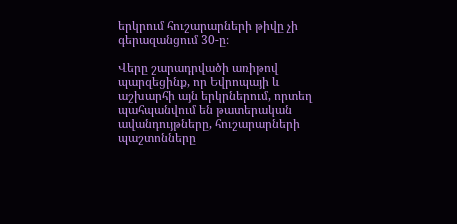երկրում հուշարարների թիվը չի գերազանցում 30-ը։

Վերը շարադրվածի առիթով պարզեցինք, որ Եվրոպայի և աշխարհի այն երկրներում, որտեղ պահպանվում են թատերական ավանդույթները, հուշարարների պաշտոնները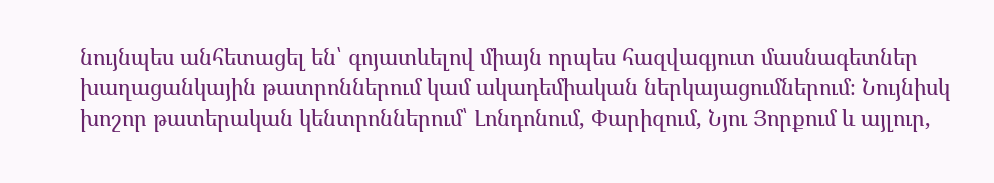նույնպես անհետացել են՝ գոյատևելով միայն որպես հազվագյուտ մասնագետներ խաղացանկային թատրոններում կամ ակադեմիական ներկայացումներում։ Նույնիսկ խոշոր թատերական կենտրոններում՝ Լոնդոնում, Փարիզում, Նյու Յորքում և այլուր,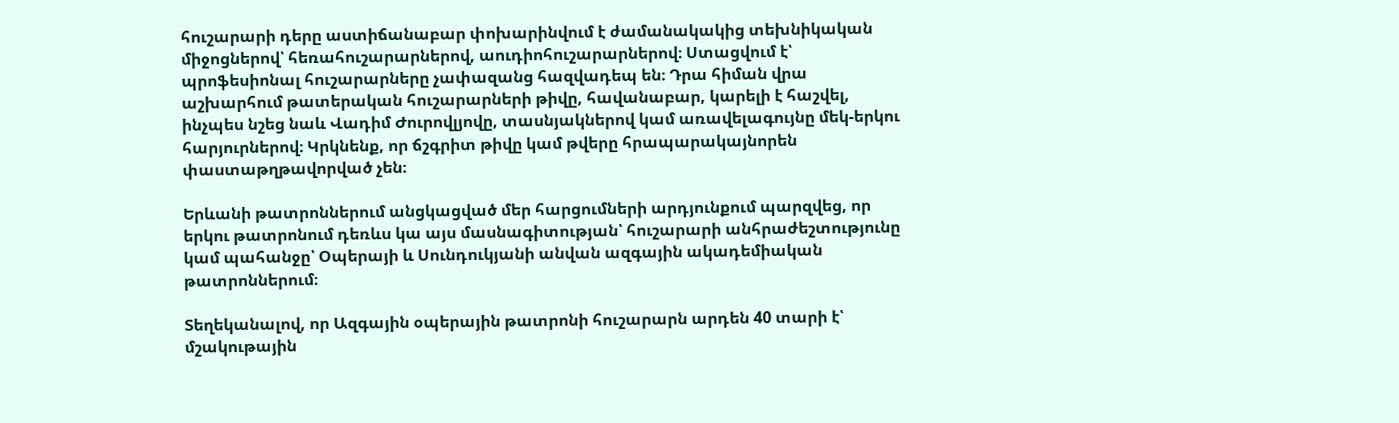հուշարարի դերը աստիճանաբար փոխարինվում է ժամանակակից տեխնիկական միջոցներով՝ հեռահուշարարներով, աուդիոհուշարարներով։ Ստացվում է՝ պրոֆեսիոնալ հուշարարները չափազանց հազվադեպ են։ Դրա հիման վրա աշխարհում թատերական հուշարարների թիվը, հավանաբար, կարելի է հաշվել, ինչպես նշեց նաև Վադիմ Ժուրովլյովը, տասնյակներով կամ առավելագույնը մեկ-երկու հարյուրներով։ Կրկնենք, որ ճշգրիտ թիվը կամ թվերը հրապարակայնորեն փաստաթղթավորված չեն։

Երևանի թատրոններում անցկացված մեր հարցումների արդյունքում պարզվեց, որ երկու թատրոնում դեռևս կա այս մասնագիտության՝ հուշարարի անհրաժեշտությունը կամ պահանջը՝ Օպերայի և Սունդուկյանի անվան ազգային ակադեմիական թատրոններում։

Տեղեկանալով, որ Ազգային օպերային թատրոնի հուշարարն արդեն 40 տարի է՝ մշակութային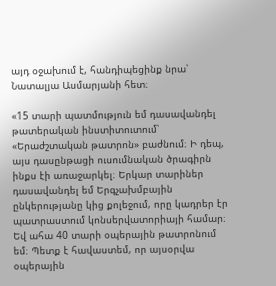այդ օջախում է, հանդիպեցինք նրա՝ Նատալյա Ասմարյանի հետ։

«15 տարի պատմություն եմ դասավանդել թատերական ինստիտուտում՝ «Երաժշտական թատրոն» բաժնում։ Ի դեպ, այս դասընթացի ուսումնական ծրագիրն ինքս էի առաջարկել։ Երկար տարիներ դասավանդել եմ Երգչախմբային ընկերությանը կից քոլեջում, որը կադրեր էր պատրաստում կոնսերվատորիայի համար։ Եվ ահա 40 տարի օպերային թատրոնում եմ։ Պետք է հավաստեմ, որ այսօրվա օպերային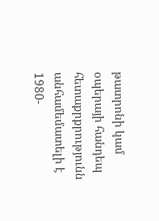թատրոնի կամ օպերայի հանդեպ հետաքրքրությունն անհամեմատելի է 1980-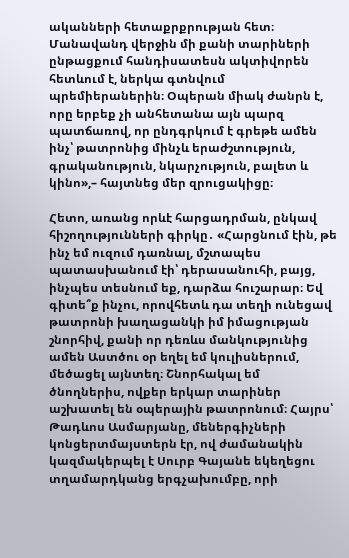ականների հետաքրքրության հետ։ Մանավանդ վերջին մի քանի տարիների ընթացքում հանդիսատեսն ակտիվորեն հետևում է, ներկա գտնվում պրեմիերաներին։ Օպերան միակ ժանրն է, որը երբեք չի անհետանա այն պարզ պատճառով, որ ընդգրկում է գրեթե ամեն ինչ՝ թատրոնից մինչև երաժշտություն, գրականություն, նկարչություն, բալետ և կինո»,– հայտնեց մեր զրուցակիցը։

Հետո, առանց որևէ հարցադրման, ընկավ հիշողությունների գիրկը․ «Հարցնում էին, թե ինչ եմ ուզում դառնալ, մշտապես պատասխանում էի՝ դերասանուհի, բայց, ինչպես տեսնում եք, դարձա հուշարար։ Եվ գիտե՞ք ինչու, որովհետև դա տեղի ունեցավ թատրոնի խաղացանկի իմ իմացության շնորհիվ, քանի որ դեռևս մանկությունից ամեն Աստծու օր եղել եմ կուլիսներում, մեծացել այնտեղ։ Շնորհակալ եմ ծնողներիս, ովքեր երկար տարիներ աշխատել են օպերային թատրոնում։ Հայրս՝ Թադևոս Ասմարյանը, մեներգիչների կոնցերտմայստերն էր, ով ժամանակին կազմակերպել է Սուրբ Գայանե եկեղեցու տղամարդկանց երգչախումբը, որի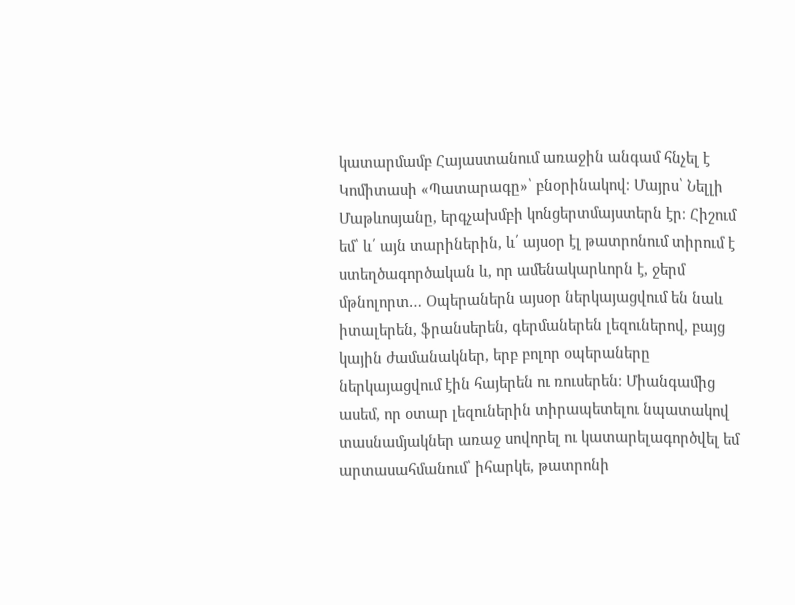կատարմամբ Հայաստանում առաջին անգամ հնչել է Կոմիտասի «Պատարագը»՝ բնօրինակով։ Մայրս՝ Նելլի Մաթևոսյանը, երգչախմբի կոնցերտմայստերն էր։ Հիշում եմ՝ և՛ այն տարիներին, և՛ այսօր էլ թատրոնում տիրում է ստեղծագործական և, որ ամենակարևորն է, ջերմ մթնոլորտ… Օպերաներն այսօր ներկայացվում են նաև իտալերեն, ֆրանսերեն, գերմաներեն լեզուներով, բայց կային ժամանակներ, երբ բոլոր օպերաները ներկայացվում էին հայերեն ու ռուսերեն։ Միանգամից ասեմ, որ օտար լեզուներին տիրապետելու նպատակով տասնամյակներ առաջ սովորել ու կատարելագործվել եմ արտասահմանում՝ իհարկե, թատրոնի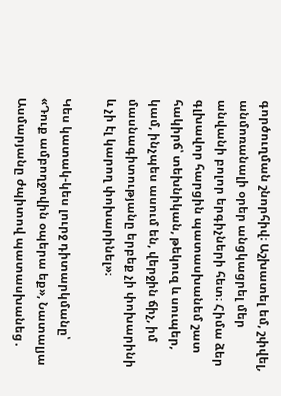գործուղման շնորհիվ։ Աշխատել եմ, շփվել, անմոռանալի օրեր անցկացրել մեր անվանի բոլոր երգիչների հետ։ Հիմա ձեր գլխավոր հարցին պատասխանեմ շատ հակիրճ՝ տեխնիկան, թեկուզ և սուպեր, կամ, ինչպես ասում են, վերջին ճիչ, իմ մասնագիտությանը երբեք չի փոխարինի և չի էլ կարող փոխարինել»։

Կես կատակ-կես լուրջ դիտարկմանը՝ «Դուք ամբողջովին օպերա եք», Նատալյա Ասմարյանը ժպիտով պատասխանեց․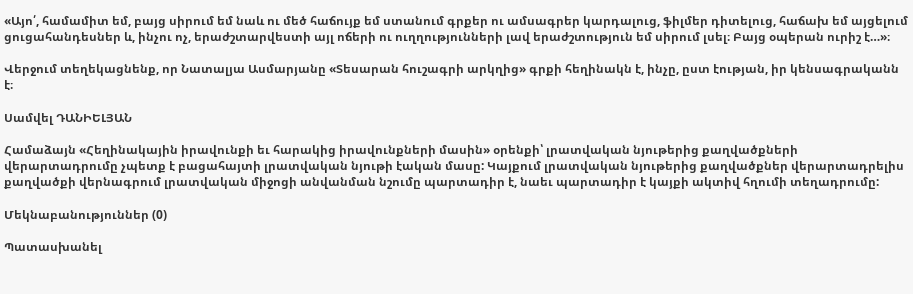«Այո՛, համամիտ եմ, բայց սիրում եմ նաև ու մեծ հաճույք եմ ստանում գրքեր ու ամսագրեր կարդալուց, ֆիլմեր դիտելուց, հաճախ եմ այցելում ցուցահանդեսներ և, ինչու ոչ, երաժշտարվեստի այլ ոճերի ու ուղղությունների լավ երաժշտություն եմ սիրում լսել։ Բայց օպերան ուրիշ է…»։

Վերջում տեղեկացնենք, որ Նատալյա Ասմարյանը «Տեսարան հուշագրի արկղից» գրքի հեղինակն է, ինչը, ըստ էության, իր կենսագրականն է։

Սամվել ԴԱՆԻԵԼՅԱՆ

Համաձայն «Հեղինակային իրավունքի եւ հարակից իրավունքների մասին» օրենքի՝ լրատվական նյութերից քաղվածքների վերարտադրումը չպետք է բացահայտի լրատվական նյութի էական մասը: Կայքում լրատվական նյութերից քաղվածքներ վերարտադրելիս քաղվածքի վերնագրում լրատվական միջոցի անվանման նշումը պարտադիր է, նաեւ պարտադիր է կայքի ակտիվ հղումի տեղադրումը:

Մեկնաբանություններ (0)

Պատասխանել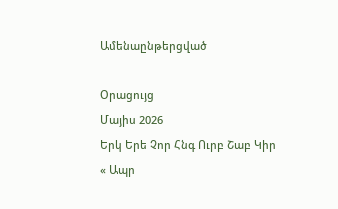Ամենաընթերցված

Օրացույց
Մայիս 2026
Երկ Երե Չոր Հնգ Ուրբ Շաբ Կիր
« Ապր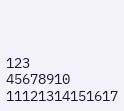123
45678910
11121314151617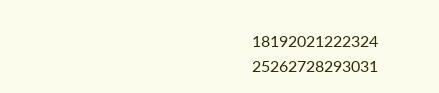18192021222324
25262728293031